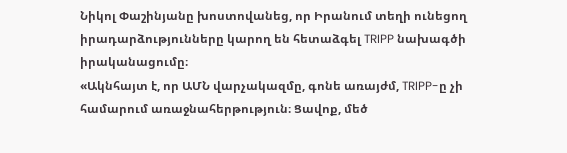Նիկոլ Փաշինյանը խոստովանեց, որ Իրանում տեղի ունեցող իրադարձությունները կարող են հետաձգել TRIPP նախագծի իրականացումը։
«Ակնհայտ է, որ ԱՄՆ վարչակազմը, գոնե առայժմ, TRIPP-ը չի համարում առաջնահերթություն։ Ցավոք, մեծ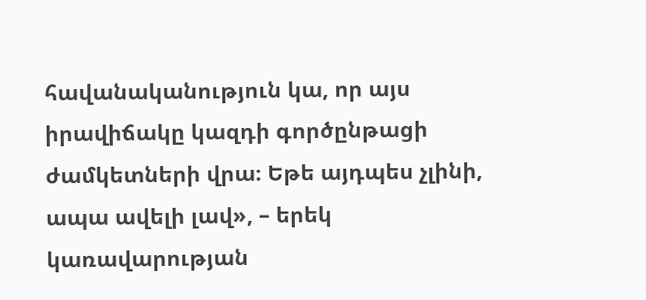հավանականություն կա, որ այս իրավիճակը կազդի գործընթացի ժամկետների վրա։ Եթե այդպես չլինի, ապա ավելի լավ», – երեկ կառավարության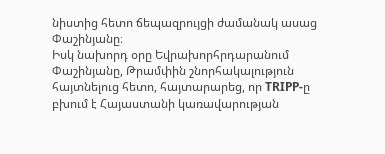նիստից հետո ճեպազրույցի ժամանակ ասաց Փաշինյանը։
Իսկ նախորդ օրը Եվրախորհրդարանում Փաշինյանը, Թրամփին շնորհակալություն հայտնելուց հետո, հայտարարեց, որ TRIPP-ը բխում է Հայաստանի կառավարության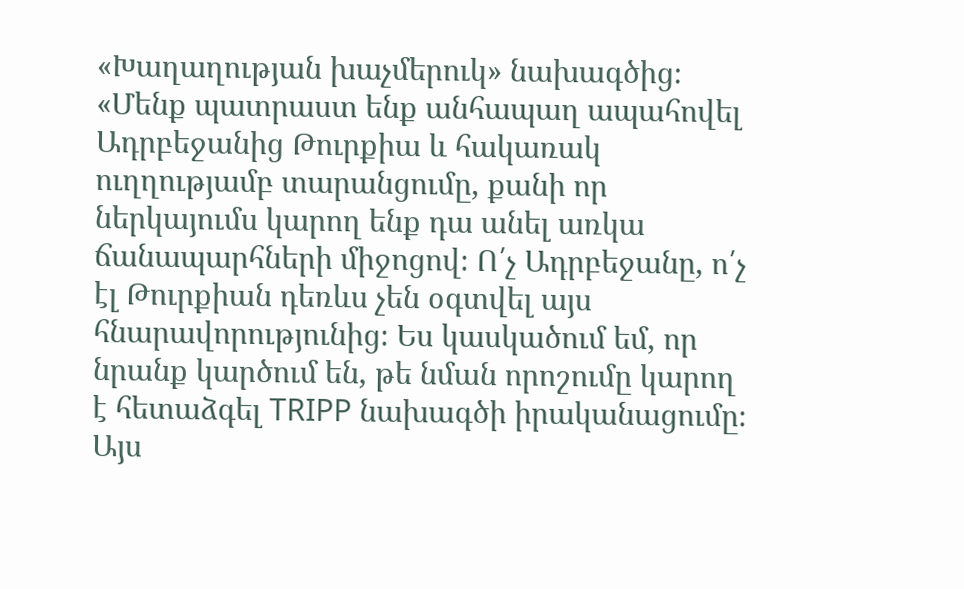«Խաղաղության խաչմերուկ» նախագծից։
«Մենք պատրաստ ենք անհապաղ ապահովել Ադրբեջանից Թուրքիա և հակառակ ուղղությամբ տարանցումը, քանի որ ներկայումս կարող ենք դա անել առկա ճանապարհների միջոցով։ Ո՛չ Ադրբեջանը, ո՛չ էլ Թուրքիան դեռևս չեն օգտվել այս հնարավորությունից։ Ես կասկածում եմ, որ նրանք կարծում են, թե նման որոշումը կարող է հետաձգել TRIPP նախագծի իրականացումը։ Այս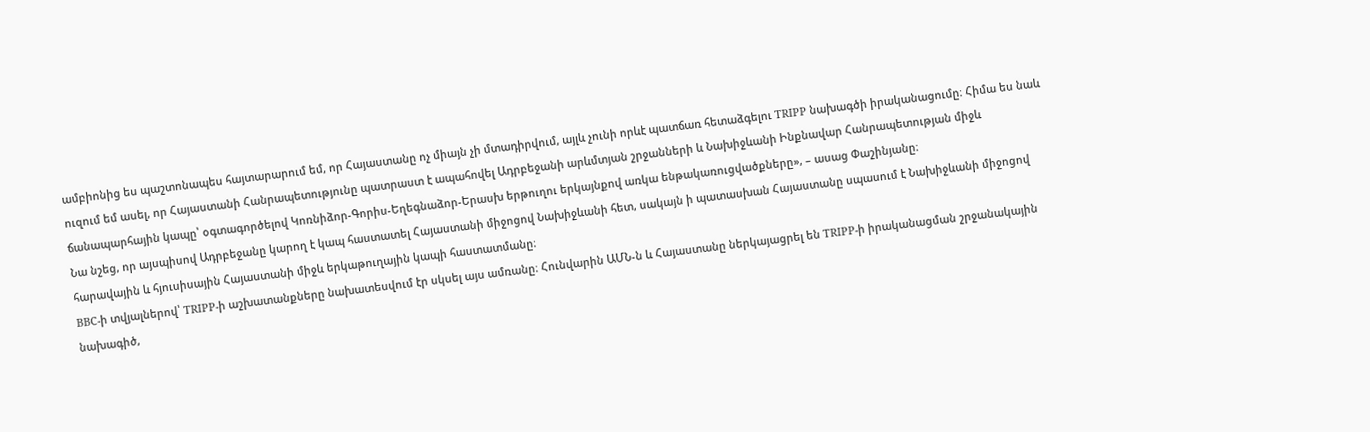ամբիոնից ես պաշտոնապես հայտարարում եմ, որ Հայաստանը ոչ միայն չի մտադիրվում, այլև չունի որևէ պատճառ հետաձգելու TRIPP նախագծի իրականացումը։ Հիմա ես նաև ուզում եմ ասել, որ Հայաստանի Հանրապետությունը պատրաստ է ապահովել Ադրբեջանի արևմտյան շրջանների և Նախիջևանի Ինքնավար Հանրապետության միջև ճանապարհային կապը՝ օգտագործելով Կոռնիձոր-Գորիս-Եղեգնաձոր-Երասխ երթուղու երկայնքով առկա ենթակառուցվածքները», – ասաց Փաշինյանը։
Նա նշեց, որ այսպիսով Ադրբեջանը կարող է կապ հաստատել Հայաստանի միջոցով Նախիջևանի հետ, սակայն ի պատասխան Հայաստանը սպասում է Նախիջևանի միջոցով հարավային և հյուսիսային Հայաստանի միջև երկաթուղային կապի հաստատմանը։
BBC-ի տվյալներով՝ TRIPP-ի աշխատանքները նախատեսվում էր սկսել այս ամռանը։ Հունվարին ԱՄՆ-ն և Հայաստանը ներկայացրել են TRIPP-ի իրականացման շրջանակային նախագիծ,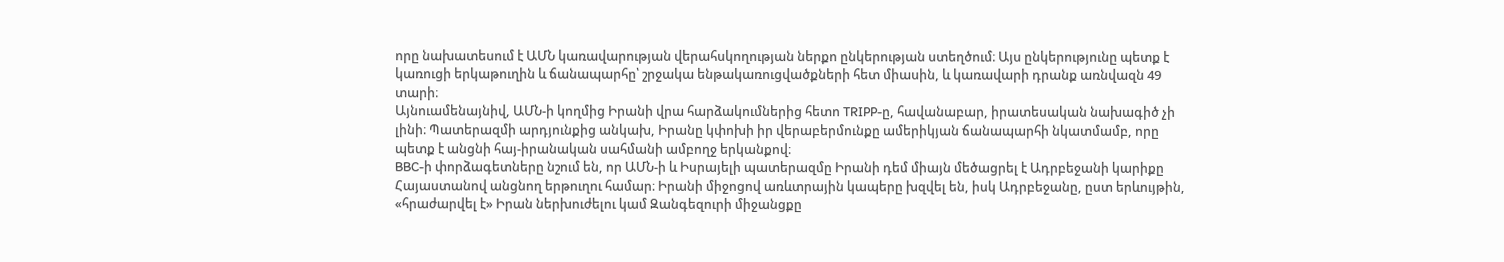որը նախատեսում է ԱՄՆ կառավարության վերահսկողության ներքո ընկերության ստեղծում։ Այս ընկերությունը պետք է կառուցի երկաթուղին և ճանապարհը՝ շրջակա ենթակառուցվածքների հետ միասին, և կառավարի դրանք առնվազն 49 տարի։
Այնուամենայնիվ, ԱՄՆ-ի կողմից Իրանի վրա հարձակումներից հետո TRIPP-ը, հավանաբար, իրատեսական նախագիծ չի լինի։ Պատերազմի արդյունքից անկախ, Իրանը կփոխի իր վերաբերմունքը ամերիկյան ճանապարհի նկատմամբ, որը պետք է անցնի հայ-իրանական սահմանի ամբողջ երկանքով։
BBC-ի փորձագետները նշում են, որ ԱՄՆ-ի և Իսրայելի պատերազմը Իրանի դեմ միայն մեծացրել է Ադրբեջանի կարիքը Հայաստանով անցնող երթուղու համար։ Իրանի միջոցով առևտրային կապերը խզվել են, իսկ Ադրբեջանը, ըստ երևույթին, «հրաժարվել է» Իրան ներխուժելու կամ Զանգեզուրի միջանցքը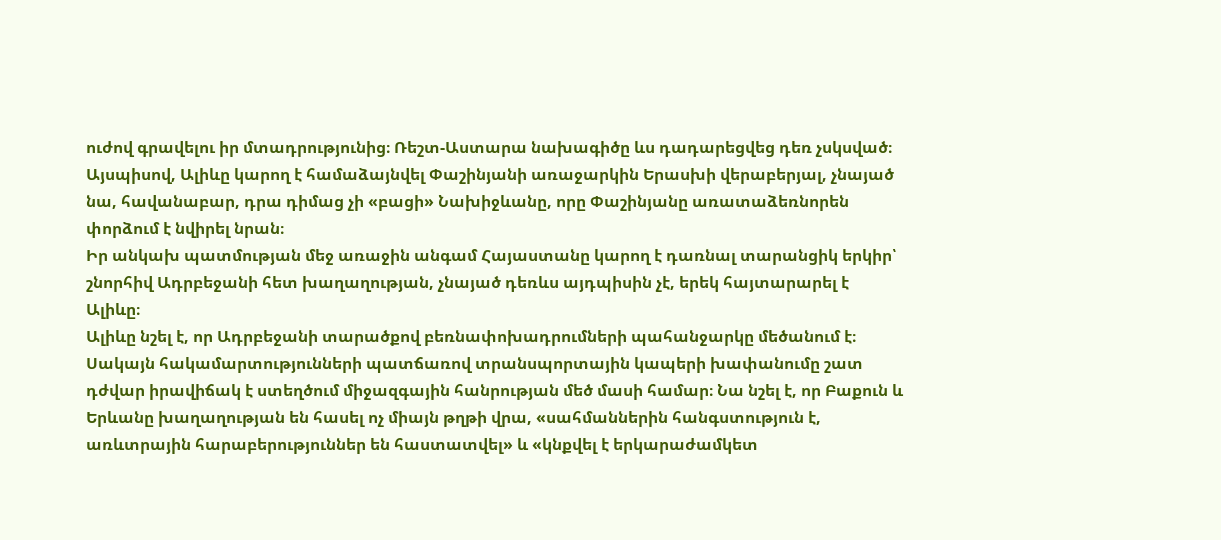ուժով գրավելու իր մտադրությունից։ Ռեշտ-Աստարա նախագիծը ևս դադարեցվեց դեռ չսկսված։
Այսպիսով, Ալիևը կարող է համաձայնվել Փաշինյանի առաջարկին Երասխի վերաբերյալ, չնայած նա, հավանաբար, դրա դիմաց չի «բացի» Նախիջևանը, որը Փաշինյանը առատաձեռնորեն փորձում է նվիրել նրան։
Իր անկախ պատմության մեջ առաջին անգամ Հայաստանը կարող է դառնալ տարանցիկ երկիր՝ շնորհիվ Ադրբեջանի հետ խաղաղության, չնայած դեռևս այդպիսին չէ, երեկ հայտարարել է Ալիևը։
Ալիևը նշել է, որ Ադրբեջանի տարածքով բեռնափոխադրումների պահանջարկը մեծանում է։ Սակայն հակամարտությունների պատճառով տրանսպորտային կապերի խափանումը շատ դժվար իրավիճակ է ստեղծում միջազգային հանրության մեծ մասի համար։ Նա նշել է, որ Բաքուն և Երևանը խաղաղության են հասել ոչ միայն թղթի վրա, «սահմաններին հանգստություն է, առևտրային հարաբերություններ են հաստատվել» և «կնքվել է երկարաժամկետ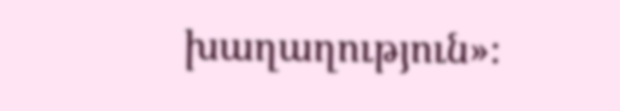խաղաղություն»։